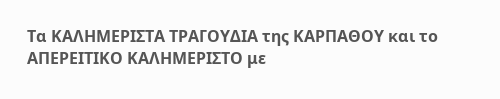Τα ΚΑΛΗΜΕΡΙΣΤΑ ΤΡΑΓΟΥΔΙΑ της ΚΑΡΠΑΘΟΥ και το ΑΠΕΡΕΙΤΙΚΟ ΚΑΛΗΜΕΡΙΣΤΟ με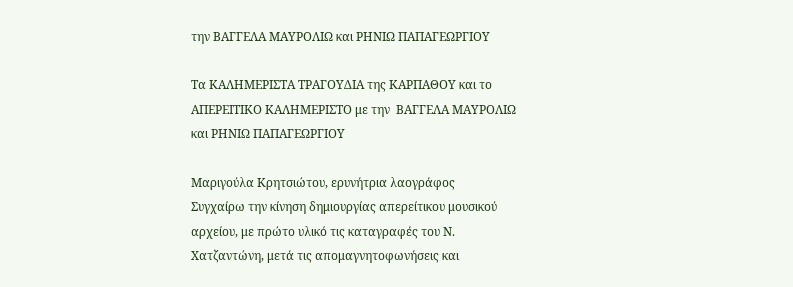την ΒΑΓΓΕΛΑ ΜΑΥΡΟΛΙΩ και ΡΗΝΙΩ ΠΑΠΑΓΕΩΡΓΙΟΥ

Τα ΚΑΛΗΜΕΡΙΣΤΑ ΤΡΑΓΟΥΔΙΑ της ΚΑΡΠΑΘΟΥ και το ΑΠΕΡΕΙΤΙΚΟ ΚΑΛΗΜΕΡΙΣΤΟ με την  ΒΑΓΓΕΛΑ ΜΑΥΡΟΛΙΩ και ΡΗΝΙΩ ΠΑΠΑΓΕΩΡΓΙΟΥ

Μαριγούλα Κρητσιώτου, ερυνήτρια λαογράφος
Συγχαίρω την κίνηση δημιουργίας απερείτικου μουσικού αρχείου, με πρώτο υλικό τις καταγραφές του Ν. Χατζαντώνη, μετά τις απομαγνητοφωνήσεις και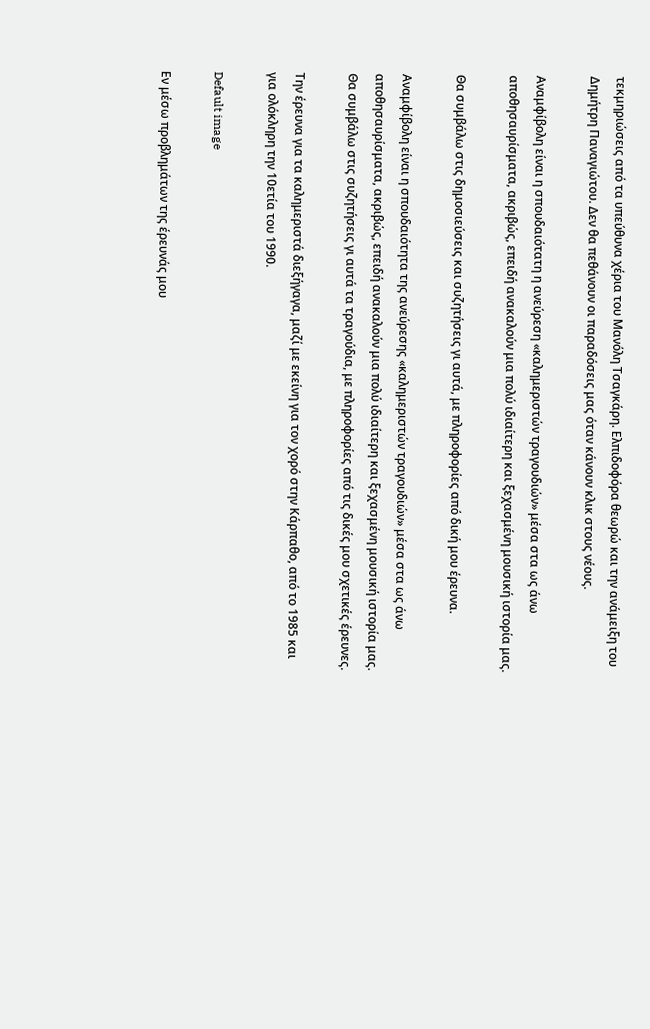τεκμηριώσεις από τα υπεύθυνα χέρια του Μανόλη Τσαγκάρη. Ελπιδοφόρα θεωρώ και την ανάμειξη του Δημήτρη Παναγιώτου. Δεν θα πεθάνουν οι παραδόσεις μας όταν κάνουν κλικ στους νέους.

Αναμφίβολη είναι η σπουδαιότατη η ανεύρεση «καλημεριστών τραγουδιών» μέσα στα ως άνω αποθησαυρίσματα, ακριβώς, επειδή ανακαλούν μια πολύ ιδιαίτερη και ξεχασμένη μουσική ιστορία μας.

Θα συμβάλω στις δημοσιεύσεις και συζητήσεις γι αυτά, με πληροφορίες από δική μου έρευνα.

Αναμφίβολη είναι η σπουδαιότητα της ανεύρεσης «καλημεριστών τραγουδιών» μέσα στα ως άνω αποθησαυρίσματα, ακριβώς, επειδή ανακαλούν μια πολύ ιδιαίτερη και ξεχασμένη μουσική ιστορία μας. Θα συμβάλω στις συζητήσεις γι αυτά τα τραγούδια, με πληροφορίες από τις δικές μου σχετικές έρευνες.

Την έρευνα για τα καλημεριστά διεξήγαγα, μαζί με εκείνη για τον χορό στην Κάρπαθο, από το 1985 και για ολόκληρη την 10ετία του 1990.

Default image

Εν μέσω προβλημάτων της έρευνάς μου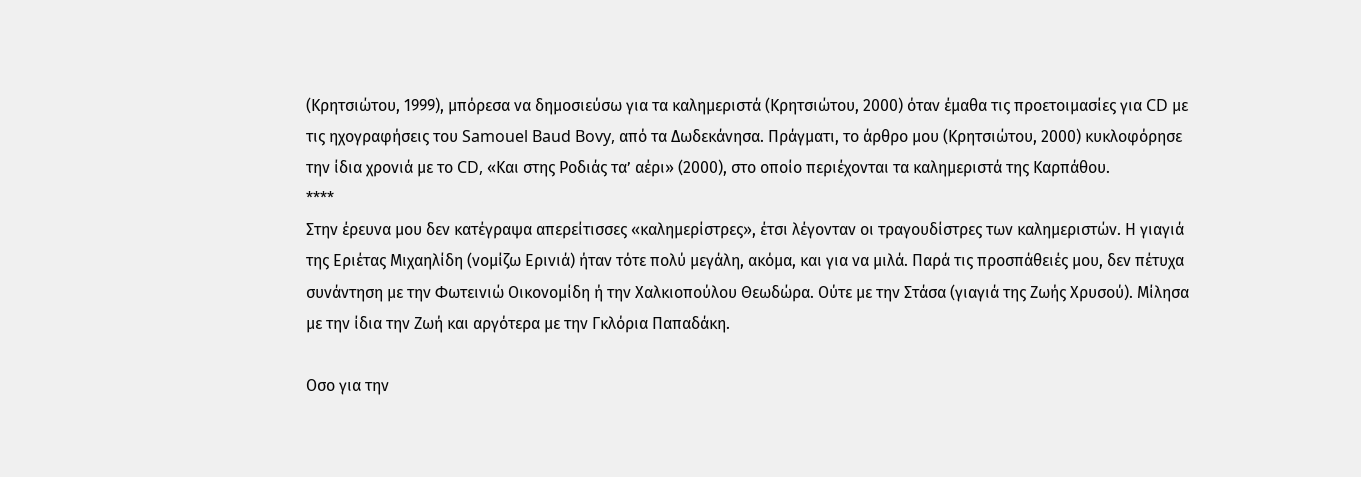(Κρητσιώτου, 1999), μπόρεσα να δημοσιεύσω για τα καλημεριστά (Κρητσιώτου, 2000) όταν έμαθα τις προετοιμασίες για CD με τις ηχογραφήσεις του Samouel Baud Bovy, από τα Δωδεκάνησα. Πράγματι, το άρθρο μου (Κρητσιώτου, 2000) κυκλοφόρησε την ίδια χρονιά με το CD, «Και στης Ροδιάς τα’ αέρι» (2000), στο οποίο περιέχονται τα καλημεριστά της Καρπάθου.
****
Στην έρευνα μου δεν κατέγραψα απερείτισσες «καλημερίστρες», έτσι λέγονταν οι τραγουδίστρες των καλημεριστών. Η γιαγιά της Εριέτας Μιχαηλίδη (νομίζω Ερινιά) ήταν τότε πολύ μεγάλη, ακόμα, και για να μιλά. Παρά τις προσπάθειές μου, δεν πέτυχα συνάντηση με την Φωτεινιώ Οικονομίδη ή την Χαλκιοπούλου Θεωδώρα. Ούτε με την Στάσα (γιαγιά της Ζωής Χρυσού). Μίλησα με την ίδια την Ζωή και αργότερα με την Γκλόρια Παπαδάκη.

Οσο για την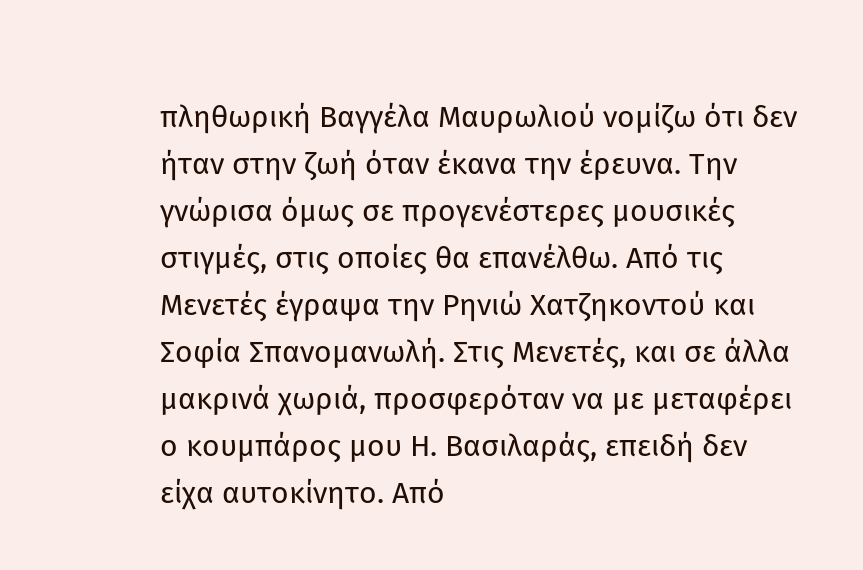πληθωρική Βαγγέλα Μαυρωλιού νομίζω ότι δεν ήταν στην ζωή όταν έκανα την έρευνα. Την γνώρισα όμως σε προγενέστερες μουσικές στιγμές, στις οποίες θα επανέλθω. Από τις Μενετές έγραψα την Ρηνιώ Χατζηκοντού και Σοφία Σπανομανωλή. Στις Μενετές, και σε άλλα μακρινά χωριά, προσφερόταν να με μεταφέρει ο κουμπάρος μου Η. Βασιλαράς, επειδή δεν είχα αυτοκίνητο. Από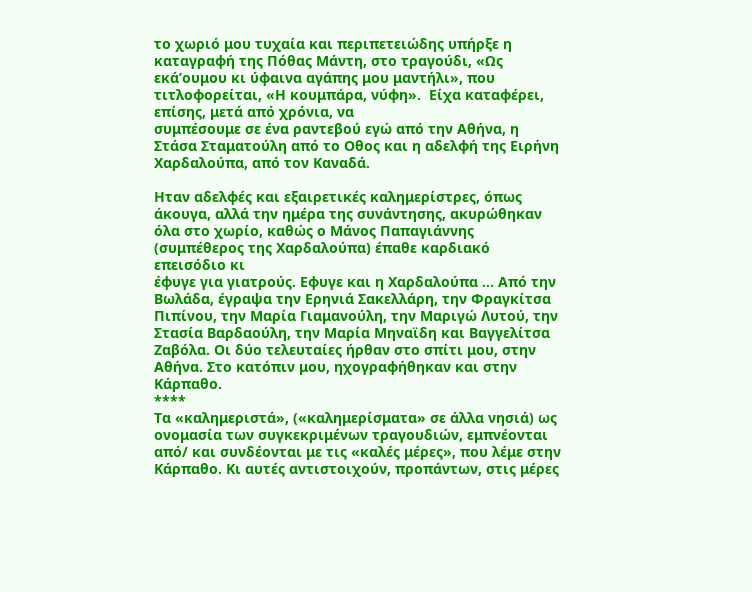το χωριό μου τυχαία και περιπετειώδης υπήρξε η καταγραφή της Πόθας Μάντη, στο τραγούδι, «Ως εκά’ουμου κι ύφαινα αγάπης μου μαντήλι», που τιτλοφορείται, «Η κουμπάρα, νύφη».  Είχα καταφέρει, επίσης, μετά από χρόνια, να
συμπέσουμε σε ένα ραντεβού εγώ από την Αθήνα, η Στάσα Σταματούλη από το Οθος και η αδελφή της Ειρήνη Χαρδαλούπα, από τον Καναδά.

Ηταν αδελφές και εξαιρετικές καλημερίστρες, όπως άκουγα, αλλά την ημέρα της συνάντησης, ακυρώθηκαν όλα στο χωρίο, καθώς ο Μάνος Παπαγιάννης (συμπέθερος της Χαρδαλούπα) έπαθε καρδιακό επεισόδιο κι
έφυγε για γιατρούς. Εφυγε και η Χαρδαλούπα … Από την Βωλάδα, έγραψα την Ερηνιά Σακελλάρη, την Φραγκίτσα Πιπίνου, την Μαρία Γιαμανούλη, την Μαριγώ Λυτού, την Στασία Βαρδαούλη, την Μαρία Μηναϊδη και Βαγγελίτσα Ζαβόλα. Οι δύο τελευταίες ήρθαν στο σπίτι μου, στην Αθήνα. Στο κατόπιν μου, ηχογραφήθηκαν και στην Κάρπαθο.
****
Τα «καλημεριστά», («καλημερίσματα» σε άλλα νησιά) ως ονομασία των συγκεκριμένων τραγουδιών, εμπνέονται από/ και συνδέονται με τις «καλές μέρες», που λέμε στην Κάρπαθο. Κι αυτές αντιστοιχούν, προπάντων, στις μέρες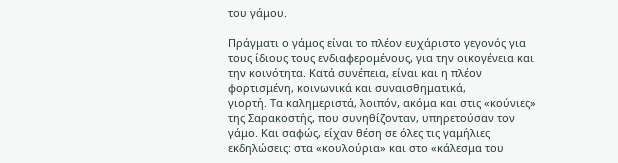του γάμου.

Πράγματι ο γάμος είναι το πλέον ευχάριστο γεγονός για τους ίδιους τους ενδιαφερομένους, για την οικογένεια και την κοινότητα. Κατά συνέπεια, είναι και η πλέον φορτισμένη, κοινωνικά και συναισθηματικά,
γιορτή. Τα καλημεριστά, λοιπόν, ακόμα και στις «κούνιες» της Σαρακοστής, που συνηθίζονταν, υπηρετούσαν τον γάμο. Και σαφώς, είχαν θέση σε όλες τις γαμήλιες εκδηλώσεις: στα «κουλούρια» και στο «κάλεσμα του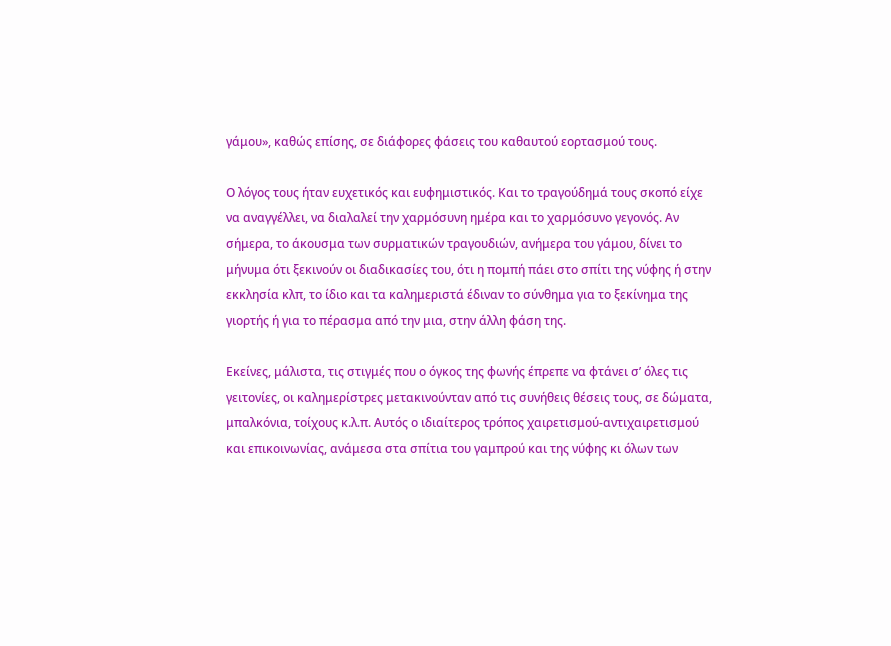γάμου», καθώς επίσης, σε διάφορες φάσεις του καθαυτού εορτασμού τους.

Ο λόγος τους ήταν ευχετικός και ευφημιστικός. Και το τραγούδημά τους σκοπό είχε να αναγγέλλει, να διαλαλεί την χαρμόσυνη ημέρα και το χαρμόσυνο γεγονός. Αν σήμερα, το άκουσμα των συρματικών τραγουδιών, ανήμερα του γάμου, δίνει το μήνυμα ότι ξεκινούν οι διαδικασίες του, ότι η πομπή πάει στο σπίτι της νύφης ή στην εκκλησία κλπ, το ίδιο και τα καλημεριστά έδιναν το σύνθημα για το ξεκίνημα της γιορτής ή για το πέρασμα από την μια, στην άλλη φάση της.

Εκείνες, μάλιστα, τις στιγμές που ο όγκος της φωνής έπρεπε να φτάνει σ’ όλες τις γειτονίες, οι καλημερίστρες μετακινούνταν από τις συνήθεις θέσεις τους, σε δώματα, μπαλκόνια, τοίχους κ.λ.π. Αυτός ο ιδιαίτερος τρόπος χαιρετισμού-αντιχαιρετισμού και επικοινωνίας, ανάμεσα στα σπίτια του γαμπρού και της νύφης κι όλων των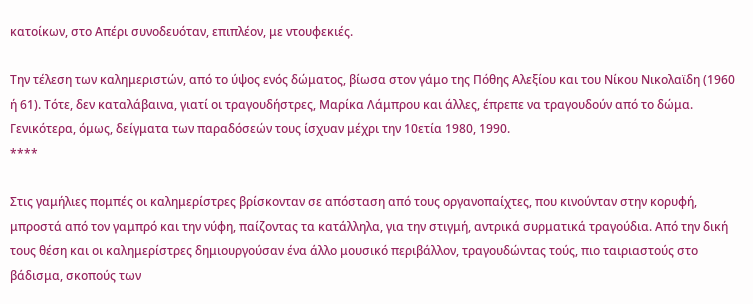κατοίκων, στο Απέρι συνοδευόταν, επιπλέον, με ντουφεκιές.

Την τέλεση των καλημεριστών, από το ύψος ενός δώματος, βίωσα στον γάμο της Πόθης Αλεξίου και του Νίκου Νικολαϊδη (1960 ή 61). Τότε, δεν καταλάβαινα, γιατί οι τραγουδήστρες, Μαρίκα Λάμπρου και άλλες, έπρεπε να τραγουδούν από το δώμα.
Γενικότερα, όμως, δείγματα των παραδόσεών τους ίσχυαν μέχρι την 10ετία 1980, 1990.
****

Στις γαμήλιες πομπές οι καλημερίστρες βρίσκονταν σε απόσταση από τους οργανοπαίχτες, που κινούνταν στην κορυφή, μπροστά από τον γαμπρό και την νύφη, παίζοντας τα κατάλληλα, για την στιγμή, αντρικά συρματικά τραγούδια. Από την δική τους θέση και οι καλημερίστρες δημιουργούσαν ένα άλλο μουσικό περιβάλλον, τραγουδώντας τούς, πιο ταιριαστούς στο βάδισμα, σκοπούς των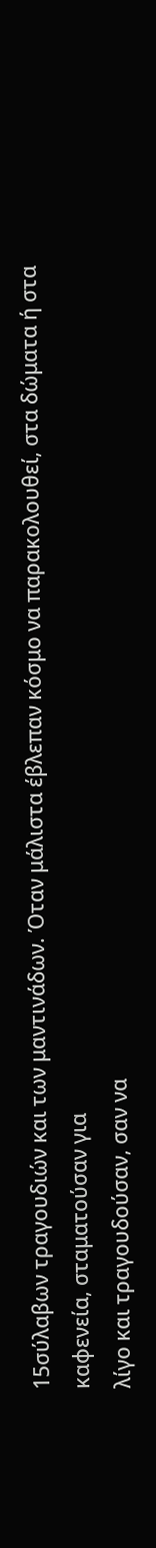15σύλαβων τραγουδιών και των μαντινάδων. Όταν μάλιστα έβλεπαν κόσμο να παρακολουθεί, στα δώματα ή στα καφενεία, σταματούσαν για
λίγο και τραγουδούσαν, σαν να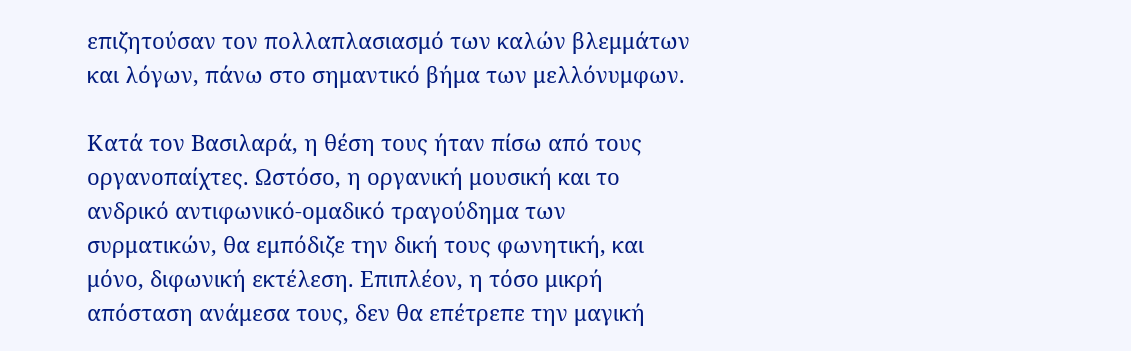επιζητούσαν τον πολλαπλασιασμό των καλών βλεμμάτων και λόγων, πάνω στο σημαντικό βήμα των μελλόνυμφων.

Κατά τον Βασιλαρά, η θέση τους ήταν πίσω από τους οργανοπαίχτες. Ωστόσο, η οργανική μουσική και το ανδρικό αντιφωνικό-ομαδικό τραγούδημα των συρματικών, θα εμπόδιζε την δική τους φωνητική, και μόνο, διφωνική εκτέλεση. Επιπλέον, η τόσο μικρή απόσταση ανάμεσα τους, δεν θα επέτρεπε την μαγική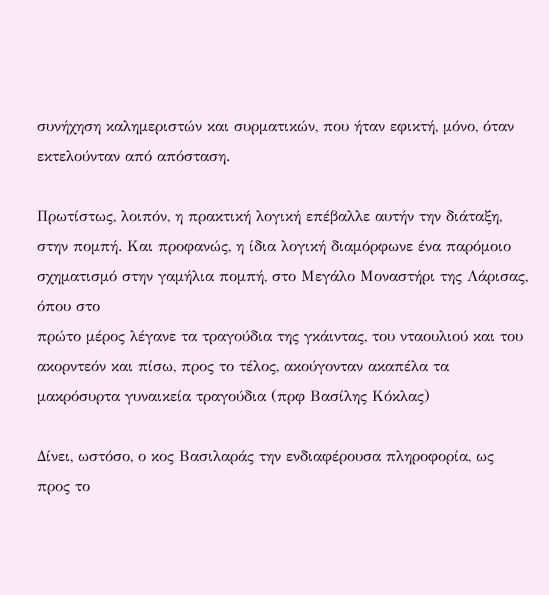συνήχηση καλημεριστών και συρματικών, που ήταν εφικτή, μόνο, όταν εκτελούνταν από απόσταση.

Πρωτίστως, λοιπόν, η πρακτική λογική επέβαλλε αυτήν την διάταξη, στην πομπή. Και προφανώς, η ίδια λογική διαμόρφωνε ένα παρόμοιο σχηματισμό στην γαμήλια πομπή, στο Μεγάλο Μοναστήρι της Λάρισας, όπου στο
πρώτο μέρος λέγανε τα τραγούδια της γκάιντας, του νταουλιού και του ακορντεόν και πίσω, προς το τέλος, ακούγονταν ακαπέλα τα μακρόσυρτα γυναικεία τραγούδια (πρφ Βασίλης Κόκλας)

Δίνει, ωστόσο, ο κος Βασιλαράς την ενδιαφέρουσα πληροφορία, ως προς το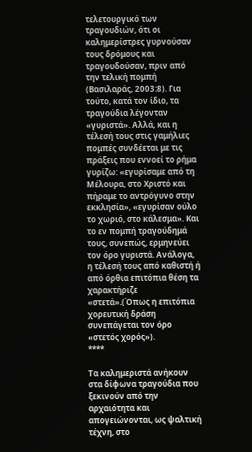τελετουργικό των τραγουδιών, ότι οι καλημερίστρες γυρνούσαν τους δρόμους και τραγουδούσαν, πριν από την τελική πομπή (Βασιλαράς, 2003:8). Για τούτο, κατά τον ίδιο, τα τραγούδια λέγονταν «γυριστά». Αλλά, και η τέλεσή τους στις γαμήλιες πομπές συνδέεται με τις πράξεις που εννοεί το ρήμα γυρίζω: «εγυρίσαμε από τη Μέλουρα, στο Χριστό και πήραμε το αντρόγυνο στην εκκλησία», «εγυρίσαν ούλο το χωριό, στο κάλεσμα». Και το εν πομπή τραγούδημά τους, συνεπώς, ερμηνεύει τον όρο γυριστά. Ανάλογα, η τέλεσή τους από καθιστή ή από όρθια επιτόπια θέση τα χαρακτήριζε «στετά».(Όπως η επιτόπια χορευτική δράση συνεπάγεται τον όρο «στετός χορός»).
****

Τα καλημεριστά ανήκουν στα δίφωνα τραγούδια που ξεκινούν από την αρχαιότητα και απογειώνονται, ως ψαλτική τέχνη, στο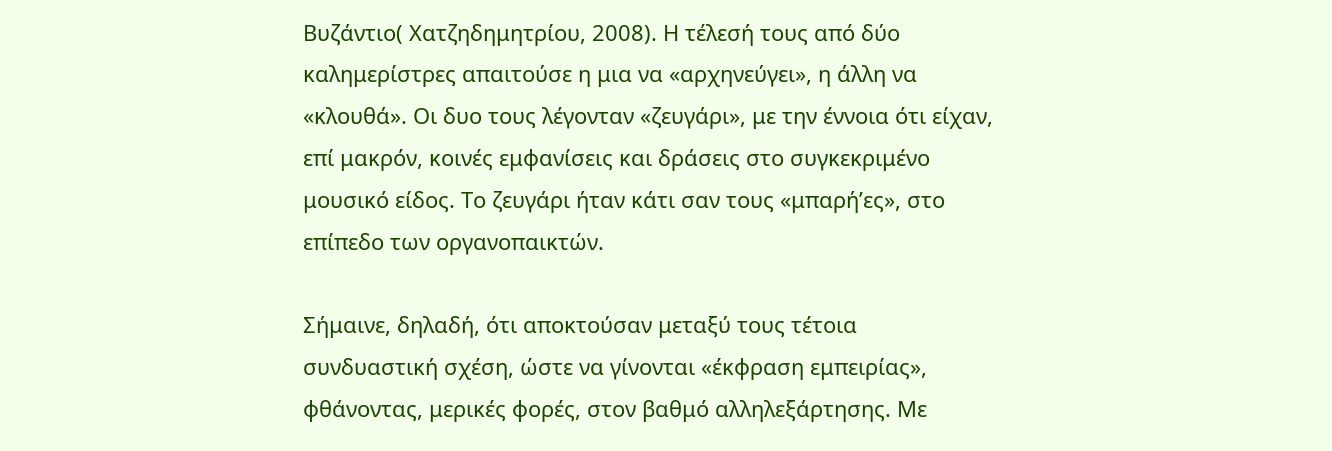Βυζάντιο( Χατζηδημητρίου, 2008). Η τέλεσή τους από δύο καλημερίστρες απαιτούσε η μια να «αρχηνεύγει», η άλλη να «κλουθά». Οι δυο τους λέγονταν «ζευγάρι», με την έννοια ότι είχαν, επί μακρόν, κοινές εμφανίσεις και δράσεις στο συγκεκριμένο μουσικό είδος. Το ζευγάρι ήταν κάτι σαν τους «μπαρή’ες», στο επίπεδο των οργανοπαικτών.

Σήμαινε, δηλαδή, ότι αποκτούσαν μεταξύ τους τέτοια συνδυαστική σχέση, ώστε να γίνονται «έκφραση εμπειρίας», φθάνοντας, μερικές φορές, στον βαθμό αλληλεξάρτησης. Με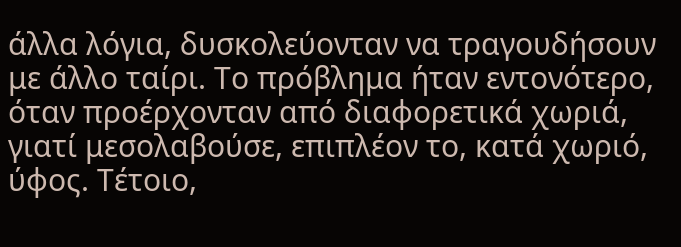άλλα λόγια, δυσκολεύονταν να τραγουδήσουν με άλλο ταίρι. Το πρόβλημα ήταν εντονότερο, όταν προέρχονταν από διαφορετικά χωριά, γιατί μεσολαβούσε, επιπλέον το, κατά χωριό, ύφος. Τέτοιο,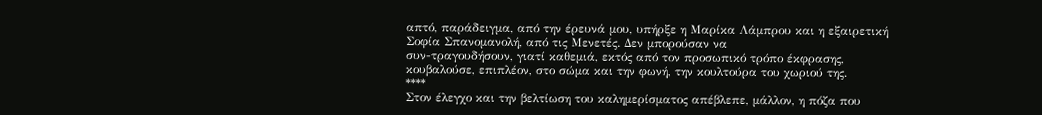απτό, παράδειγμα, από την έρευνά μου, υπήρξε η Μαρίκα Λάμπρου και η εξαιρετική Σοφία Σπανομανολή, από τις Μενετές. Δεν μπορούσαν να
συν-τραγουδήσουν, γιατί καθεμιά, εκτός από τον προσωπικό τρόπο έκφρασης, κουβαλούσε, επιπλέον, στο σώμα και την φωνή, την κουλτούρα του χωριού της.
****
Στον έλεγχο και την βελτίωση του καλημερίσματος απέβλεπε, μάλλον, η πόζα που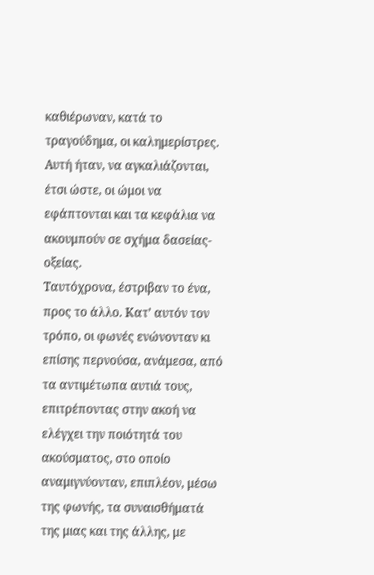καθιέρωναν, κατά το τραγούδημα, οι καλημερίστρες. Αυτή ήταν, να αγκαλιάζονται, έτσι ώστε, οι ώμοι να εφάπτονται και τα κεφάλια να ακουμπούν σε σχήμα δασείας-οξείας.
Ταυτόχρονα, έστριβαν το ένα, προς το άλλο. Κατ’ αυτόν τον τρόπο, οι φωνές ενώνονταν κι επίσης περνούσα, ανάμεσα, από τα αντιμέτωπα αυτιά τους, επιτρέποντας στην ακοή να ελέγχει την ποιότητά του ακούσματος, στο οποίο αναμιγνύονταν, επιπλέον, μέσω της φωνής, τα συναισθήματά της μιας και της άλλης, με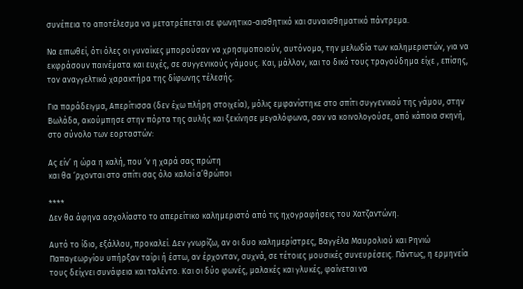συνέπεια το αποτέλεσμα να μετατρέπεται σε φωνητικο-αισθητικό και συναισθηματικό πάντρεμα.

Να ειπωθεί, ότι όλες οι γυναίκες μπορούσαν να χρησιμοποιούν, αυτόνομα, την μελωδία των καλημεριστών, για να εκφράσουν παινέματα και ευχές, σε συγγενικούς γάμους. Και, μάλλον, και το δικό τους τραγούδημα είχε , επίσης, τον αναγγελτικό χαρακτήρα της δίφωνης τέλεσής.

Για παράδειγμα, Απερίτισσα (δεν έχω πλήρη στοιχεία), μόλις εμφανίστηκε στο σπίτι συγγενικού της γάμου, στην Βωλάδα, ακούμπησε στην πόρτα της αυλής και ξεκίνησε μεγαλόφωνα, σαν να κοινολογούσε, από κάποια σκηνή, στο σύνολο των εορταστών:

Ας είν’ η ώρα η καλή, που ‘ν η χαρά σας πρώτη
και θα ‘ρχονται στο σπίτι σας όλο καλοί α’θρώποι

****
Δεν θα άφηνα ασχολίαστο το απερείτικο καλημεριστό από τις ηχογραφήσεις του Χατζαντώνη.

Αυτό το ίδιο, εξάλλου, προκαλεί. Δεν γνωρίζω, αν οι δυο καλημερίστρες, Βαγγέλα Μαυρολιού και Ρηνιώ Παπαγεωργίου υπήρξαν ταίρι ή έστω, αν έρχονταν, συχνά, σε τέτοιες μουσικές συνευρέσεις. Πάντως, η ερμηνεία τους δείχνει συνάφεια και ταλέντο. Και οι δύο φωνές, μαλακές και γλυκές, φαίνεται να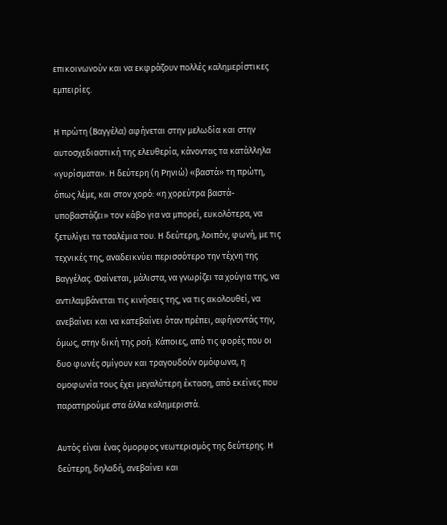επικοινωνούν και να εκφράζουν πολλές καλημερίστικες εμπειρίες.

Η πρώτη (Βαγγέλα) αφήνεται στην μελωδία και στην αυτοσχεδιαστική της ελευθερία, κάνοντας τα κατάλληλα «γυρίσματα». Η δεύτερη (η Ρηνιώ) «βαστά» τη πρώτη, όπως λέμε, και στον χορό: «η χορεύτρα βαστά-υποβαστάζει» τον κάβο για να μπορεί, ευκολότερα, να ξετυλίγει τα τσαλέμια του. Η δεύτερη, λοιπόν, φωνή, με τις τεχνικές της, αναδεικνύει περισσότερο την τέχνη της Βαγγέλας. Φαίνεται, μάλιστα, να γνωρίζει τα χούγια της, να αντιλαμβάνεται τις κινήσεις της, να τις ακολουθεί, να ανεβαίνει και να κατεβαίνει όταν πρέπει, αφήνοντάς την, όμως, στην δική της ροή. Κάποιες, από τις φορές που οι δυο φωνές σμίγουν και τραγουδούν ομόφωνα, η ομοφωνία τους έχει μεγαλύτερη έκταση, από εκείνες που παρατηρούμε στα άλλα καλημεριστά.

Αυτός είναι ένας όμορφος νεωτερισμός της δεύτερης. Η δεύτερη, δηλαδή, ανεβαίνει και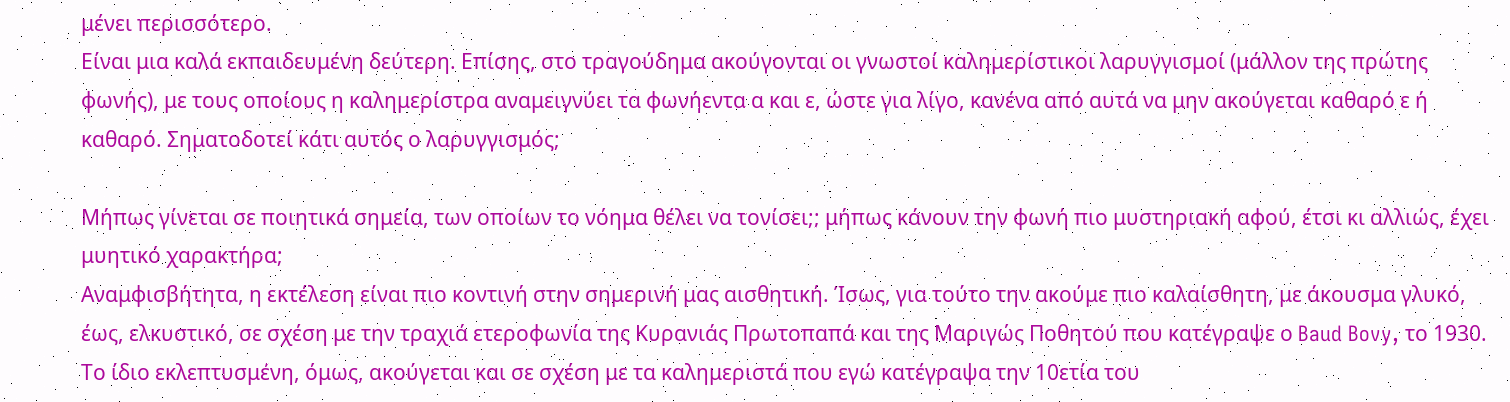μένει περισσότερο.
Είναι μια καλά εκπαιδευμένη δεύτερη. Επίσης, στο τραγούδημα ακούγονται οι γνωστοί καλημερίστικοι λαρυγγισμοί (μάλλον της πρώτης φωνής), με τους οποίους η καλημερίστρα αναμειγνύει τα φωνήεντα α και ε, ώστε για λίγο, κανένα από αυτά να μην ακούγεται καθαρό ε ή καθαρό. Σηματοδοτεί κάτι αυτός ο λαρυγγισμός;

Μήπως γίνεται σε ποιητικά σημεία, των οποίων το νόημα θέλει να τονίσει;; μήπως κάνουν την φωνή πιο μυστηριακή αφού, έτσι κι αλλιώς, έχει μυητικό χαρακτήρα;
Αναμφισβήτητα, η εκτέλεση είναι πιο κοντινή στην σημερινή μας αισθητική. Ίσως, για τούτο την ακούμε πιο καλαίσθητη, με άκουσμα γλυκό, έως, ελκυστικό, σε σχέση με την τραχιά ετεροφωνία της Κυρανιάς Πρωτοπαπά και της Μαριγώς Ποθητού που κατέγραψε ο Baud Bovy, το 1930. Το ίδιο εκλεπτυσμένη, όμως, ακούγεται και σε σχέση με τα καλημεριστά που εγώ κατέγραψα την 10ετία του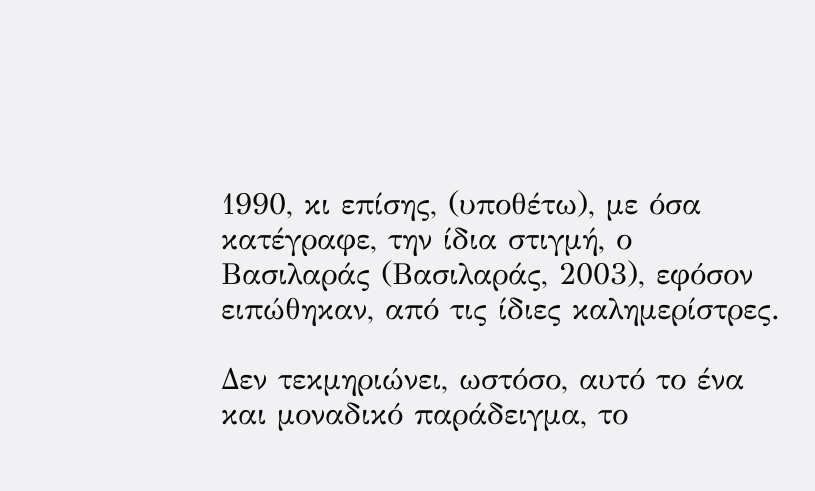1990, κι επίσης, (υποθέτω), με όσα κατέγραφε, την ίδια στιγμή, ο Βασιλαράς (Βασιλαράς, 2003), εφόσον ειπώθηκαν, από τις ίδιες καλημερίστρες.

Δεν τεκμηριώνει, ωστόσο, αυτό το ένα και μοναδικό παράδειγμα, το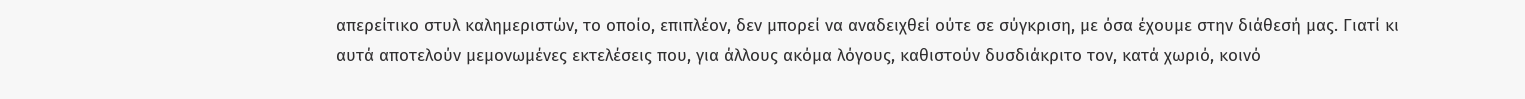απερείτικο στυλ καλημεριστών, το οποίο, επιπλέον, δεν μπορεί να αναδειχθεί ούτε σε σύγκριση, με όσα έχουμε στην διάθεσή μας. Γιατί κι αυτά αποτελούν μεμονωμένες εκτελέσεις που, για άλλους ακόμα λόγους, καθιστούν δυσδιάκριτο τον, κατά χωριό, κοινό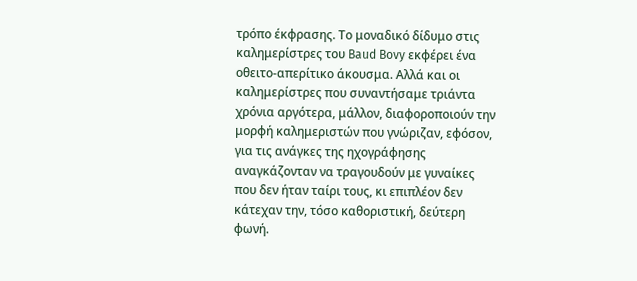τρόπο έκφρασης. Το μοναδικό δίδυμο στις καλημερίστρες του Baud Bovy εκφέρει ένα οθειτο-απερίτικο άκουσμα. Αλλά και οι καλημερίστρες που συναντήσαμε τριάντα χρόνια αργότερα, μάλλον, διαφοροποιούν την μορφή καλημεριστών που γνώριζαν, εφόσον, για τις ανάγκες της ηχογράφησης αναγκάζονταν να τραγουδούν με γυναίκες που δεν ήταν ταίρι τους, κι επιπλέον δεν κάτεχαν την, τόσο καθοριστική, δεύτερη φωνή.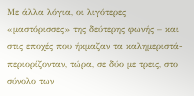Με άλλα λόγια, οι λιγότερες «μαστόρισσες» της δεύτερης φωνής – και στις εποχές που ήκμαζαν τα καλημεριστά- περιορίζονταν, τώρα, σε δύο με τρεις, στο σύνολο των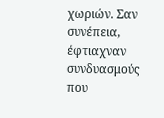χωριών. Σαν συνέπεια, έφτιαχναν συνδυασμούς που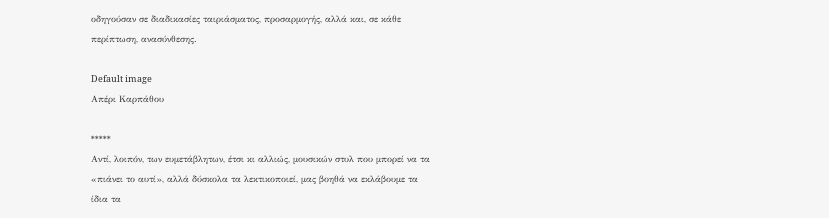οδηγούσαν σε διαδικασίες ταιριάσματος, προσαρμογής, αλλά και, σε κάθε περίπτωση, ανασύνθεσης.

Default image
Απέρι Καρπάθου

*****
Αντί, λοιπόν, των ευμετάβλητων, έτσι κι αλλιώς, μουσικών στυλ που μπορεί να τα «πιάνει το αυτί», αλλά δύσκολα τα λεκτικοποιεί, μας βοηθά να εκλάβουμε τα ίδια τα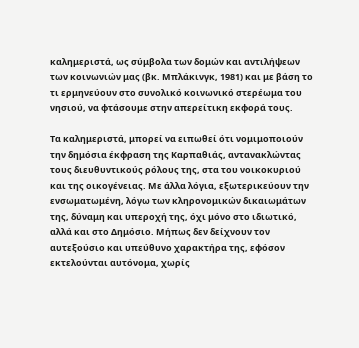καλημεριστά, ως σύμβολα των δομών και αντιλήψεων των κοινωνιών μας (βκ. Μπλάκινγκ, 1981) και με βάση το τι ερμηνεύουν στο συνολικό κοινωνικό στερέωμα του νησιού, να φτάσουμε στην απερείτικη εκφορά τους.

Τα καλημεριστά, μπορεί να ειπωθεί ότι νομιμοποιούν την δημόσια έκφραση της Καρπαθιάς, αντανακλώντας τους διευθυντικούς ρόλους της, στα του νοικοκυριού και της οικογένειας. Με άλλα λόγια, εξωτερικεύουν την ενσωματωμένη, λόγω των κληρονομικών δικαιωμάτων της, δύναμη και υπεροχή της, όχι μόνο στο ιδιωτικό, αλλά και στο Δημόσιο. Μήπως δεν δείχνουν τον αυτεξούσιο και υπεύθυνο χαρακτήρα της, εφόσον εκτελούνται αυτόνομα, χωρίς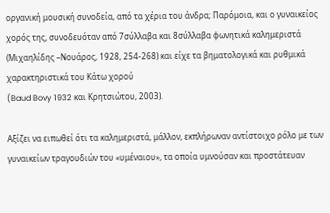οργανική μουσική συνοδεία, από τα χέρια του άνδρα; Παρόμοια, και ο γυναικείος χορός της, συνοδευόταν από 7σύλλαβα και 8σύλλαβα φωνητικά καλημεριστά (Μιχαηλίδης –Νουάρος, 1928, 254-268) και είχε τα βηματολογικά και ρυθμικά χαρακτηριστικά του Κάτω χορού
(Baud Bovy 1932 και Κρητσιώτου, 2003).

Αξίζει να ειπωθεί ότι τα καλημεριστά, μάλλον, εκπλήρωναν αντίστοιχο ρόλο με των γυναικείων τραγουδιών του «υμέναιου», τα οποία υμνούσαν και προστάτευαν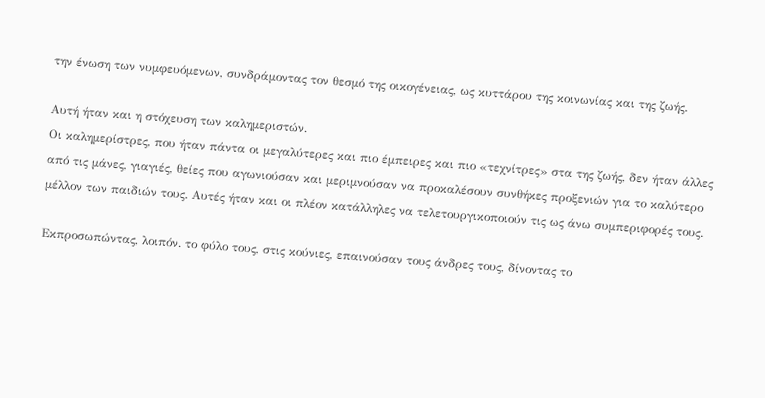την ένωση των νυμφευόμενων, συνδράμοντας τον θεσμό της οικογένειας, ως κυττάρου της κοινωνίας και της ζωής.

Αυτή ήταν και η στόχευση των καλημεριστών.
Οι καλημερίστρες, που ήταν πάντα οι μεγαλύτερες και πιο έμπειρες και πιο «τεχνίτρες» στα της ζωής, δεν ήταν άλλες από τις μάνες, γιαγιές, θείες που αγωνιούσαν και μεριμνούσαν να προκαλέσουν συνθήκες προξενιών για το καλύτερο μέλλον των παιδιών τους. Αυτές ήταν και οι πλέον κατάλληλες να τελετουργικοποιούν τις ως άνω συμπεριφορές τους.

Εκπροσωπώντας, λοιπόν. το φύλο τους, στις κούνιες, επαινούσαν τους άνδρες τους, δίνοντας το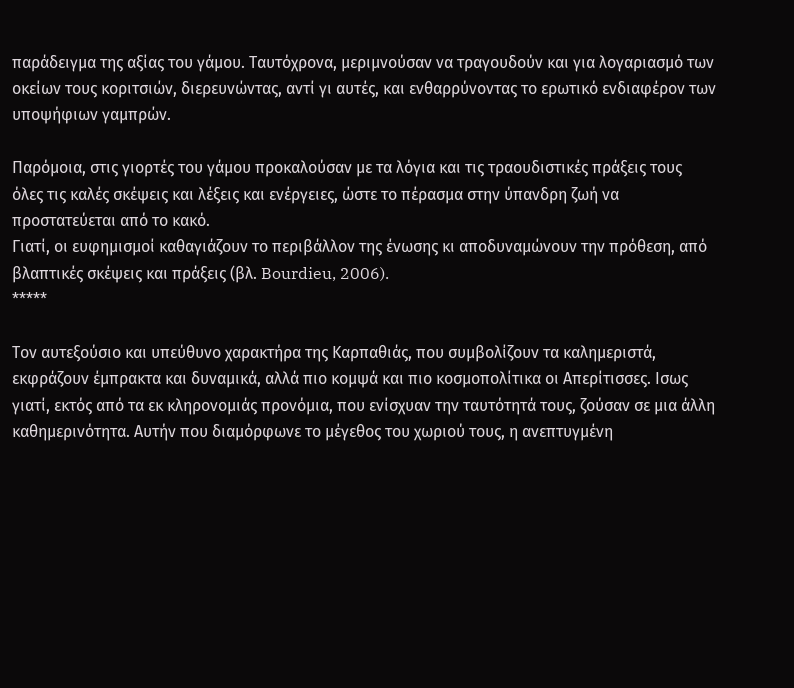παράδειγμα της αξίας του γάμου. Ταυτόχρονα, μεριμνούσαν να τραγουδούν και για λογαριασμό των οκείων τους κοριτσιών, διερευνώντας, αντί γι αυτές, και ενθαρρύνοντας το ερωτικό ενδιαφέρον των υποψήφιων γαμπρών.

Παρόμοια, στις γιορτές του γάμου προκαλούσαν με τα λόγια και τις τραουδιστικές πράξεις τους όλες τις καλές σκέψεις και λέξεις και ενέργειες, ώστε το πέρασμα στην ύπανδρη ζωή να προστατεύεται από το κακό.
Γιατί, οι ευφημισμοί καθαγιάζουν το περιβάλλον της ένωσης κι αποδυναμώνουν την πρόθεση, από βλαπτικές σκέψεις και πράξεις (βλ. Bourdieu, 2006).
*****

Τον αυτεξούσιο και υπεύθυνο χαρακτήρα της Καρπαθιάς, που συμβολίζουν τα καλημεριστά, εκφράζουν έμπρακτα και δυναμικά, αλλά πιο κομψά και πιο κοσμοπολίτικα οι Απερίτισσες. Ισως γιατί, εκτός από τα εκ κληρονομιάς προνόμια, που ενίσχυαν την ταυτότητά τους, ζούσαν σε μια άλλη καθημερινότητα. Αυτήν που διαμόρφωνε το μέγεθος του χωριού τους, η ανεπτυγμένη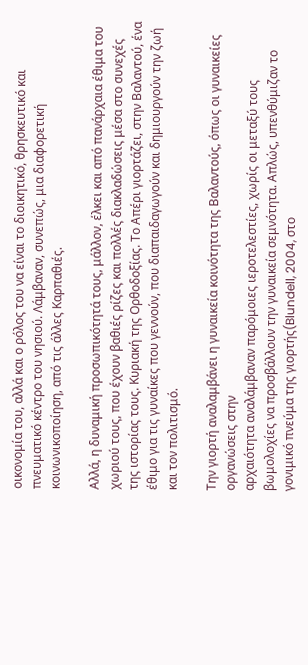οικονομία του, αλλά και ο ρόλος του να είναι το διοικητικό, θρησκευτικό και πνευματικό κέντρο του νησιού. Λάμβαναν, συνεπώς, μια διαφορετική κοινωνικοποίηση, από τις άλλες Καρπαθιές.

Αλλά, η δυναμική προσωπικότητά τους, μάλλον, έλκει και από πανάρχαια έθιμα του χωριού τους, που έχουν βαθιές ρίζες και πολλές διακλαδώσεις μέσα στο συνεχές της ιστορίας τους. Κυριακή της Ορθοδοξίας. Το Απέρι γιορτάζει, στην Βαλαντού, ένα έθιμο για τις γυναίκες που γεννούν, που διαπαιδαγωγούν και δημιουργούν την ζωή και τον πολιτισμό.

Την γιορτή αναλαμβάνει η γυναικεία κοινότητα της Βαλαντούς, όπως οι γυναικείες οργανώσεις στην
αρχαιότητα αναλάμβαναν παρόμοιες ιεροτελεστίες, χωρίς οι μεταξύ τους βωμολοχίες να προσβάλλουν την γυναικεία σεμνότητα. Απλώς, υπενθύμιζαν το γονιμικό πνεύμα της γιορτής(Blundell, 2004, στο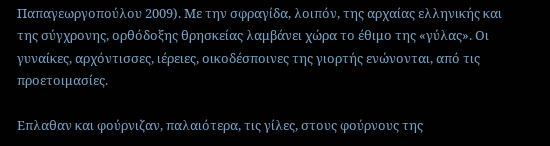Παπαγεωργοπούλου 2009). Με την σφραγίδα, λοιπόν, της αρχαίας ελληνικής και της σύγχρονης, ορθόδοξης θρησκείας λαμβάνει χώρα το έθιμο της «γύλας». Οι γυναίκες, αρχόντισσες, ιέρειες, οικοδέσποινες της γιορτής ενώνονται, από τις προετοιμασίες.

Επλαθαν και φούρνιζαν, παλαιότερα, τις γίλες, στους φούρνους της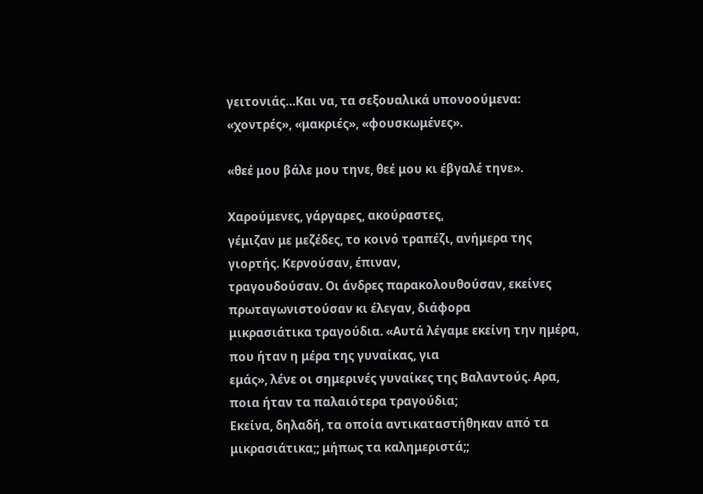γειτονιάς…Και να, τα σεξουαλικά υπονοούμενα: «χοντρές», «μακριές», «φουσκωμένες».

«θεέ μου βάλε μου τηνε, θεέ μου κι έβγαλέ τηνε».

Χαρούμενες, γάργαρες, ακούραστες,
γέμιζαν με μεζέδες, το κοινό τραπέζι, ανήμερα της γιορτής. Κερνούσαν, έπιναν,
τραγουδούσαν. Οι άνδρες παρακολουθούσαν, εκείνες πρωταγωνιστούσαν κι έλεγαν, διάφορα
μικρασιάτικα τραγούδια. «Αυτά λέγαμε εκείνη την ημέρα, που ήταν η μέρα της γυναίκας, για
εμάς», λένε οι σημερινές γυναίκες της Βαλαντούς. Αρα, ποια ήταν τα παλαιότερα τραγούδια;
Εκείνα, δηλαδή, τα οποία αντικαταστήθηκαν από τα μικρασιάτικα;; μήπως τα καλημεριστά;;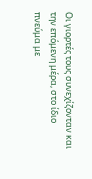Οι γιορτές τους συνεχίζονταν και την επόμενη μέρα, στο ίδιο πνεύμα με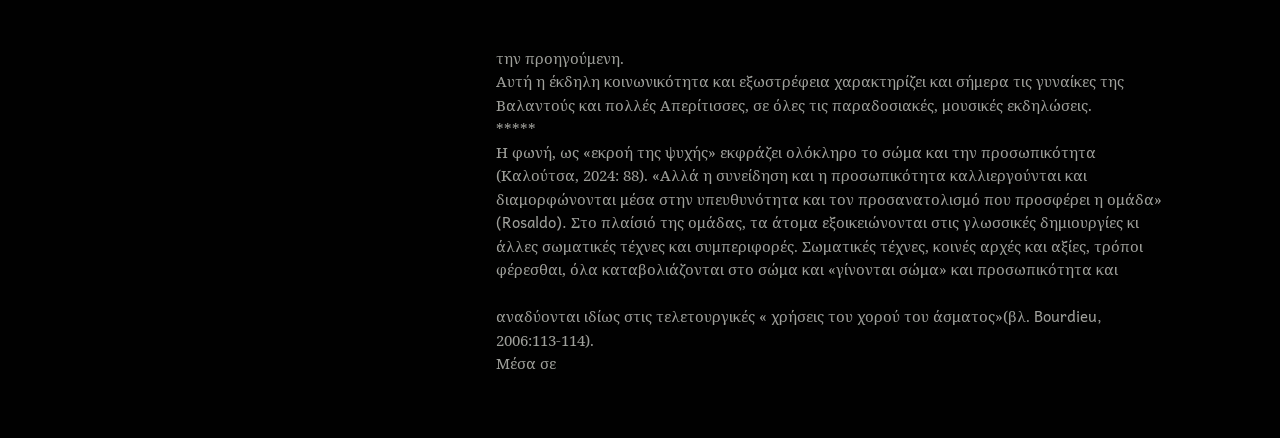την προηγούμενη.
Αυτή η έκδηλη κοινωνικότητα και εξωστρέφεια χαρακτηρίζει και σήμερα τις γυναίκες της
Βαλαντούς και πολλές Απερίτισσες, σε όλες τις παραδοσιακές, μουσικές εκδηλώσεις.
*****
Η φωνή, ως «εκροή της ψυχής» εκφράζει ολόκληρο το σώμα και την προσωπικότητα
(Καλούτσα, 2024: 88). «Αλλά η συνείδηση και η προσωπικότητα καλλιεργούνται και
διαμορφώνονται μέσα στην υπευθυνότητα και τον προσανατολισμό που προσφέρει η ομάδα»
(Rosaldo). Στο πλαίσιό της ομάδας, τα άτομα εξοικειώνονται στις γλωσσικές δημιουργίες κι
άλλες σωματικές τέχνες και συμπεριφορές. Σωματικές τέχνες, κοινές αρχές και αξίες, τρόποι
φέρεσθαι, όλα καταβολιάζονται στο σώμα και «γίνονται σώμα» και προσωπικότητα και

αναδύονται ιδίως στις τελετουργικές « χρήσεις του χορού του άσματος»(βλ. Bourdieu,
2006:113-114).
Μέσα σε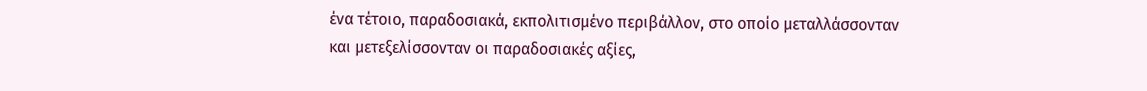ένα τέτοιο, παραδοσιακά, εκπολιτισμένο περιβάλλον, στο οποίο μεταλλάσσονταν
και μετεξελίσσονταν οι παραδοσιακές αξίες,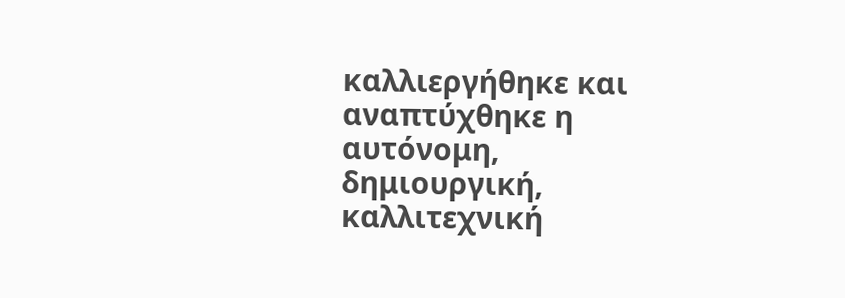καλλιεργήθηκε και αναπτύχθηκε η αυτόνομη,
δημιουργική, καλλιτεχνική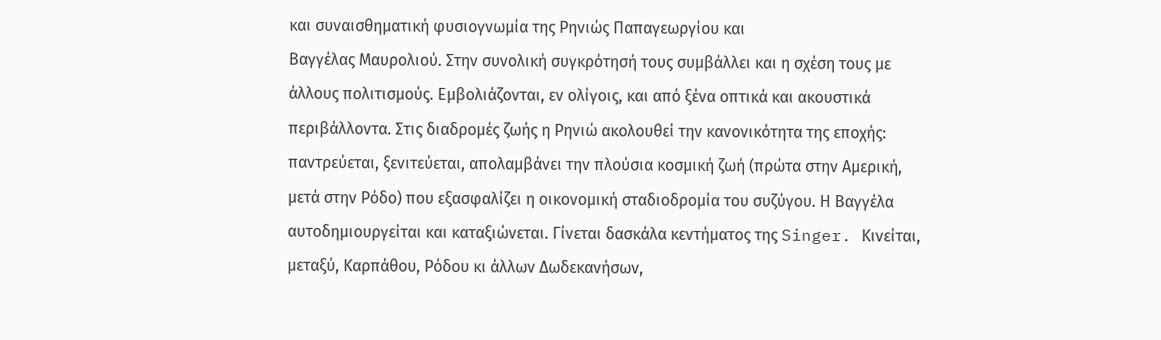και συναισθηματική φυσιογνωμία της Ρηνιώς Παπαγεωργίου και
Βαγγέλας Μαυρολιού. Στην συνολική συγκρότησή τους συμβάλλει και η σχέση τους με
άλλους πολιτισμούς. Εμβολιάζονται, εν ολίγοις, και από ξένα οπτικά και ακουστικά
περιβάλλοντα. Στις διαδρομές ζωής η Ρηνιώ ακολουθεί την κανονικότητα της εποχής:
παντρεύεται, ξενιτεύεται, απολαμβάνει την πλούσια κοσμική ζωή (πρώτα στην Αμερική,
μετά στην Ρόδο) που εξασφαλίζει η οικονομική σταδιοδρομία του συζύγου. Η Βαγγέλα
αυτοδημιουργείται και καταξιώνεται. Γίνεται δασκάλα κεντήματος της Singer. Κινείται,
μεταξύ, Καρπάθου, Ρόδου κι άλλων Δωδεκανήσων,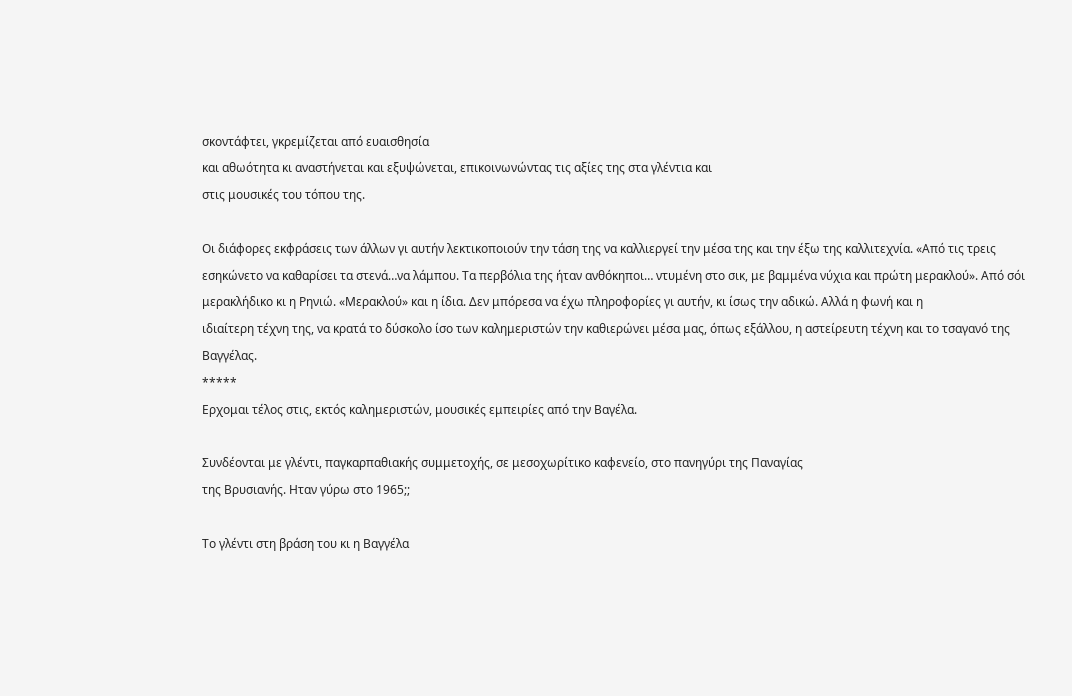σκοντάφτει, γκρεμίζεται από ευαισθησία
και αθωότητα κι αναστήνεται και εξυψώνεται, επικοινωνώντας τις αξίες της στα γλέντια και
στις μουσικές του τόπου της.

Οι διάφορες εκφράσεις των άλλων γι αυτήν λεκτικοποιούν την τάση της να καλλιεργεί την μέσα της και την έξω της καλλιτεχνία. «Από τις τρεις εσηκώνετο να καθαρίσει τα στενά…να λάμπου. Τα περβόλια της ήταν ανθόκηποι… ντυμένη στο σικ, με βαμμένα νύχια και πρώτη μερακλού». Από σόι μερακλήδικο κι η Ρηνιώ. «Μερακλού» και η ίδια. Δεν μπόρεσα να έχω πληροφορίες γι αυτήν, κι ίσως την αδικώ. Αλλά η φωνή και η
ιδιαίτερη τέχνη της, να κρατά το δύσκολο ίσο των καλημεριστών την καθιερώνει μέσα μας, όπως εξάλλου, η αστείρευτη τέχνη και το τσαγανό της Βαγγέλας.
*****
Ερχομαι τέλος στις, εκτός καλημεριστών, μουσικές εμπειρίες από την Βαγέλα.

Συνδέονται με γλέντι, παγκαρπαθιακής συμμετοχής, σε μεσοχωρίτικο καφενείο, στο πανηγύρι της Παναγίας
της Βρυσιανής. Ηταν γύρω στο 1965;;

Το γλέντι στη βράση του κι η Βαγγέλα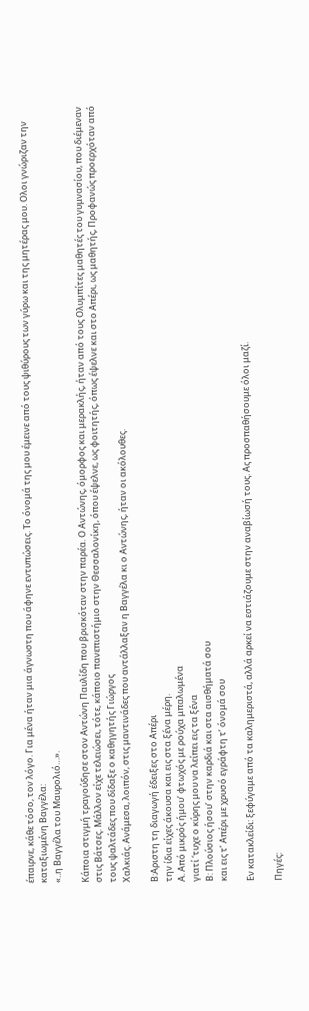έπαιρνε, κάθε τόσο, τον λόγο. Για μένα ήταν μια άγνωστη που άφηνε εντυπώσεις. Το όνομά της μου έμεινε από τους ψιθύρους των γύρω και της μητέρας μου. Ολοι γνώριζαν την καταξιωμένη Βαγγέλα:
«..η Βαγγέλα του Μαυρολιό…».

Κάποια στιγμή τραγούδησε στον Αντώνη Παυλίδη που βρισκόταν στην παρέα. Ο Αντώνης, όμορφος και μερακλής, ήταν από τους Ολυμπίτες μαθητές του γυμνασίου, που διέμεναν στις Βάτσες. Μάλλον είχε τελειώσει, τότε, κάποιο πανεπιστήμιο στην Θεσσαλονίκη, όπου έψελνε, ως φοιτητής, όπως έψελνε και στο Απέρι, ως μαθητής, Προφανώς προερχόταν από τους ψαλτάδες που δίδαξε ο καθηγητής Γιώργος
Χαλκιάς. Ανάμεσα, λοιπόν, στις μαντινάδες που αντάλλαξαν η Βαγγέλα κι ο Αντώνης, ήταν οι ακόλουθες.

Β:Αριστη τη διαγωγή έδειξες στο Απέρι
την ίδια είχες άκουσα και εις στα ξένα μέρη.
Α. Από μικρός ήμου’ φτωχός με ρούχα μπαλωμένα
γιατί ‘τυχε ο κύρης μου να λείπει εις τα ξένα
Β: Πλούσιος ήσου’ στην καρδιά και στα αισθήματά σου
και εις τ’ Απέρι με χρυσό εγράφτη τ’ όνομά σου

Εν κατακλείδι: ξεφύγαμε από τα καλημεριστά, αλλά αρκεί να εστιάζουμε στην αναβίωσή τους. Ας προσπαθήσουμε όλοι μαζί.

Πηγές: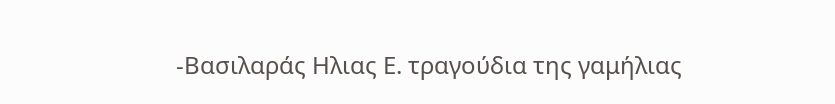-Βασιλαράς Ηλιας Ε. τραγούδια της γαμήλιας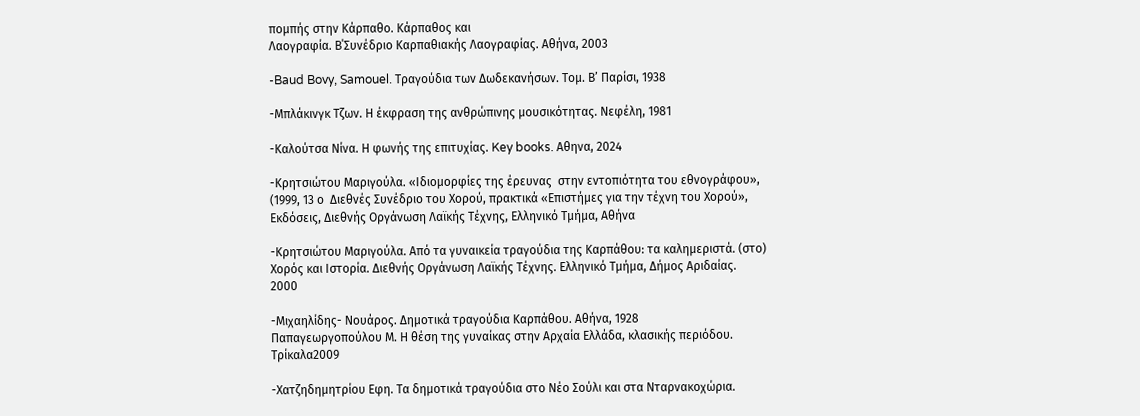πομπής στην Κάρπαθο. Κάρπαθος και
Λαογραφία. Β΄Συνέδριο Καρπαθιακής Λαογραφίας. Αθήνα, 2003

-Baud Bovy, Samouel. Τραγούδια των Δωδεκανήσων. Τομ. Β’ Παρίσι, 1938

-Μπλάκινγκ Τζων. Η έκφραση της ανθρώπινης μουσικότητας. Νεφέλη, 1981

-Καλούτσα Νίνα. Η φωνής της επιτυχίας. Key books. Αθηνα, 2024

-Κρητσιώτου Μαριγούλα. «Ιδιομορφίες της έρευνας  στην εντοπιότητα του εθνογράφου»,
(1999, 13 ο  Διεθνές Συνέδριο του Χορού, πρακτικά «Επιστήμες για την τέχνη του Χορού»,
Εκδόσεις, Διεθνής Οργάνωση Λαϊκής Τέχνης, Ελληνικό Τμήμα, Αθήνα

-Κρητσιώτου Μαριγούλα. Από τα γυναικεία τραγούδια της Καρπάθου: τα καλημεριστά. (στο)
Χορός και Ιστορία. Διεθνής Οργάνωση Λαϊκής Τέχνης. Ελληνικό Τμήμα, Δήμος Αριδαίας.
2000

-Μιχαηλίδης- Νουάρος. Δημοτικά τραγούδια Καρπάθου. Αθήνα, 1928
Παπαγεωργοπούλου Μ. Η θέση της γυναίκας στην Αρχαία Ελλάδα, κλασικής περιόδου.
Τρίκαλα2009

-Χατζηδημητρίου Εφη. Τα δημοτικά τραγούδια στο Νέο Σούλι και στα Νταρνακοχώρια.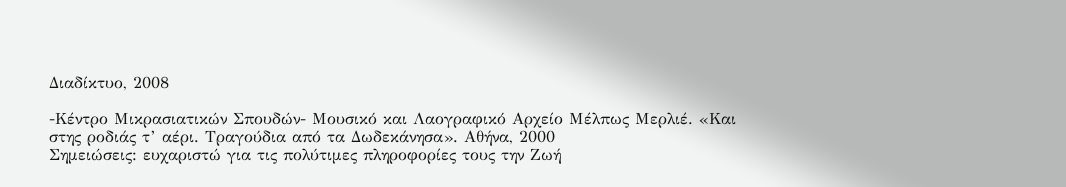Διαδίκτυο, 2008

-Κέντρο Μικρασιατικών Σπουδών- Μουσικό και Λαογραφικό Αρχείο Μέλπως Μερλιέ. «Και
στης ροδιάς τ’ αέρι. Τραγούδια από τα Δωδεκάνησα». Αθήνα, 2000
Σημειώσεις: ευχαριστώ για τις πολύτιμες πληροφορίες τους την Ζωή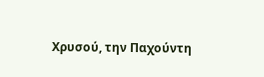Χρυσού, την Παχούντη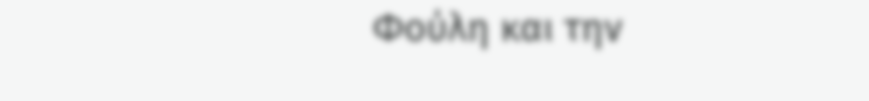Φούλη και την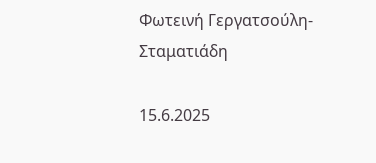Φωτεινή Γεργατσούλη-Σταματιάδη

15.6.2025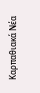Καρπαθιακά Νέα